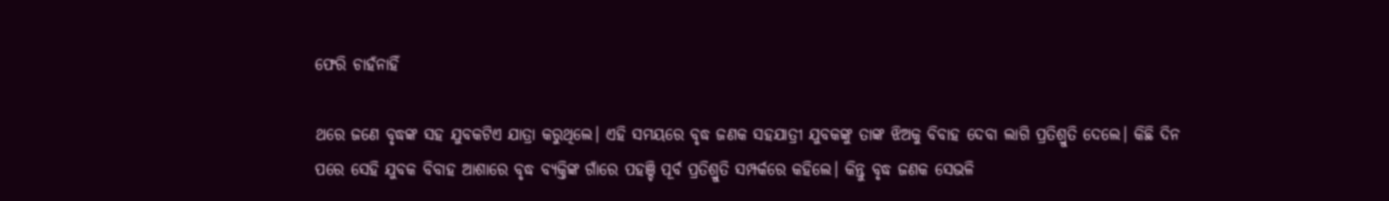ଫେରି ଚାହଁନାହିଁ

ଥରେ ଜଣେ ବୃଦ୍ଧଙ୍କ ସହ ଯୁବକଟିଏ ଯାତ୍ରା କରୁଥିଲେ। ଏହି ସମୟରେ ବୃଦ୍ଧ ଜଣକ ସହଯାତ୍ରୀ ଯୁବକଙ୍କୁ ତାଙ୍କ ଝିଅକୁ ବିବାହ ଦେବା ଲାଗି ପ୍ରତିଶ୍ରୁତି ଦେଲେ। କିଛି ଦିନ ପରେ ସେହି ଯୁବକ ବିବାହ ଆଶାରେ ବୃଦ୍ଧ ବ୍ୟକ୍ତିଙ୍କ ଗାଁରେ ପହଞ୍ଚି ପୂର୍ବ ପ୍ରତିଶ୍ରୁତି ସମ୍ପର୍କରେ କହିଲେ। କିନ୍ତୁ ବୃଦ୍ଧ ଜଣକ ସେଭଳି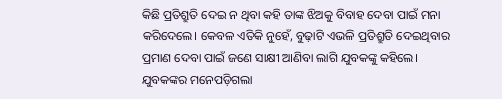କିଛି ପ୍ରତିଶ୍ରୁତି ଦେଇ ନ ଥିବା କହି ତାଙ୍କ ଝିଅକୁ ବିବାହ ଦେବା ପାଇଁ ମନା କରିଦେଲେ। କେବଳ ଏତିକି ନୁହେଁ, ବୁଢ଼ାଟି ଏଭଳି ପ୍ରତିଶ୍ରୁତି ଦେଇଥିବାର ପ୍ରମାଣ ଦେବା ପାଇଁ ଜଣେ ସାକ୍ଷୀ ଆଣିବା ଲାଗି ଯୁବକଙ୍କୁ କହିଲେ। ଯୁବକଙ୍କର ମନେପଡ଼ିଗଲା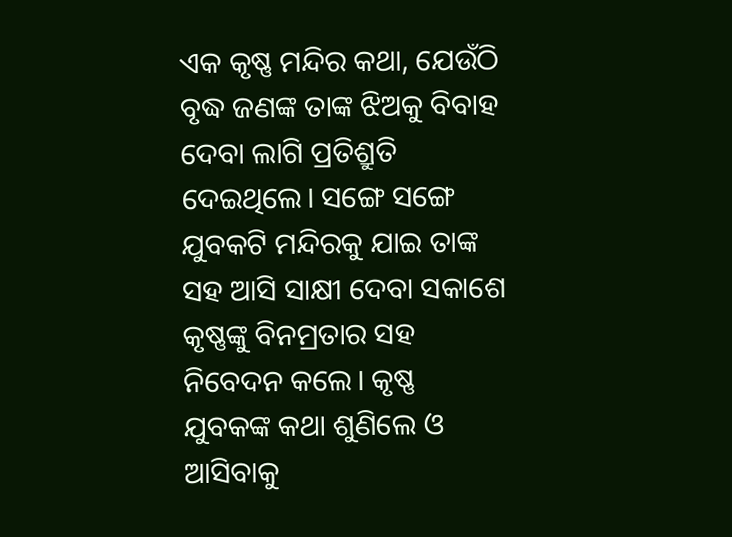ଏକ କୃଷ୍ଣ ମନ୍ଦିର କଥା, ଯେଉଁଠି ବୃଦ୍ଧ ଜଣଙ୍କ ତାଙ୍କ ଝିଅକୁ ବିବାହ ଦେବା ଲାଗି ପ୍ରତିଶ୍ରୁତି ଦେଇଥିଲେ। ସଙ୍ଗେ ସଙ୍ଗେ ଯୁବକଟି ମନ୍ଦିରକୁ ଯାଇ ତାଙ୍କ ସହ ଆସି ସାକ୍ଷୀ ଦେବା ସକାଶେ କୃଷ୍ଣଙ୍କୁ ବିନମ୍ରତାର ସହ ନିବେଦନ କଲେ। କୃଷ୍ଣ ଯୁବକଙ୍କ କଥା ଶୁଣିଲେ ଓ ଆସିବାକୁ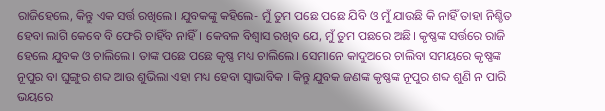ରାଜିହେଲେ, କିନ୍ତୁ ଏକ ସର୍ତ୍ତ ରଖିଲେ। ଯୁବକଙ୍କୁ କହିଲେ- ମୁଁ ତୁମ ପଛେ ପଛେ ଯିବି ଓ ମୁଁ ଯାଉଛି କି ନାହିଁ ତାହା ନିଶ୍ଚିତ ହେବା ଲାଗି କେବେ ବି ଫେରି ଚାହିଁବ ନାହିଁ। କେବଳ ବିଶ୍ୱାସ ରଖିବ ଯେ, ମୁଁ ତୁମ ପଛରେ ଅଛି। କୃଷ୍ଣଙ୍କ ସର୍ତ୍ତରେ ରାଜି ହେଲେ ଯୁବକ ଓ ଚାଲିଲେ। ତାଙ୍କ ପଛେ ପଛେ କୃଷ୍ଣ ମଧ୍ୟ ଚାଲିଲେ। ସେମାନେ କାଦୁଅରେ ଚାଲିବା ସମୟରେ କୃଷ୍ଣଙ୍କ ନୂପୁର ବା ଘୁଙ୍ଗୁର ଶବ୍ଦ ଆଉ ଶୁଭିଲା ଏହା ମଧ୍ୟ ହେବା ସ୍ବାଭାବିକ । କିନ୍ତୁ ଯୁବକ ଜଣଙ୍କ କୃଷ୍ଣଙ୍କ ନୂପୁର ଶବ୍ଦ ଶୁଣି ନ ପାରି ଭୟରେ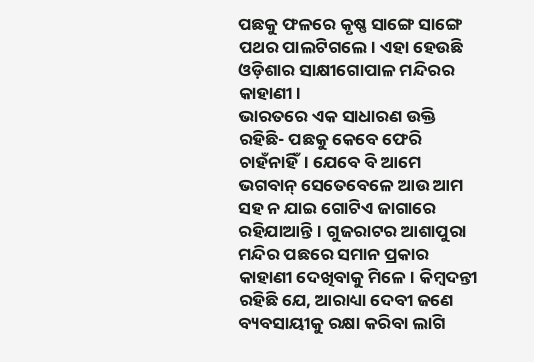ପଛକୁ ଫଳରେ କୃଷ୍ଣ ସାଙ୍ଗେ ସାଙ୍ଗେ ପଥର ପାଲଟିଗଲେ। ଏହା ହେଉଛି ଓଡ଼ିଶାର ସାକ୍ଷୀଗୋପାଳ ମନ୍ଦିରର କାହାଣୀ।
ଭାରତରେ ଏକ ସାଧାରଣ ଉକ୍ତି ରହିଛି- ପଛକୁ କେବେ ଫେରି ଚାହଁନାହିଁ। ଯେବେ ବି ଆମେ ଭଗବାନ୍‌ ସେତେବେଳେ ଆଉ ଆମ ସହ ନ ଯାଇ ଗୋଟିଏ ଜାଗାରେ ରହିଯାଆନ୍ତି। ଗୁଜରାଟର ଆଶାପୁରା ମନ୍ଦିର ପଛରେ ସମାନ ପ୍ରକାର କାହାଣୀ ଦେଖିବାକୁ ମିଳେ। କିମ୍ବଦନ୍ତୀ ରହିଛି ଯେ, ଆରାଧ୍ୟା ଦେବୀ ଜଣେ ବ୍ୟବସାୟୀକୁ ରକ୍ଷା କରିବା ଲାଗି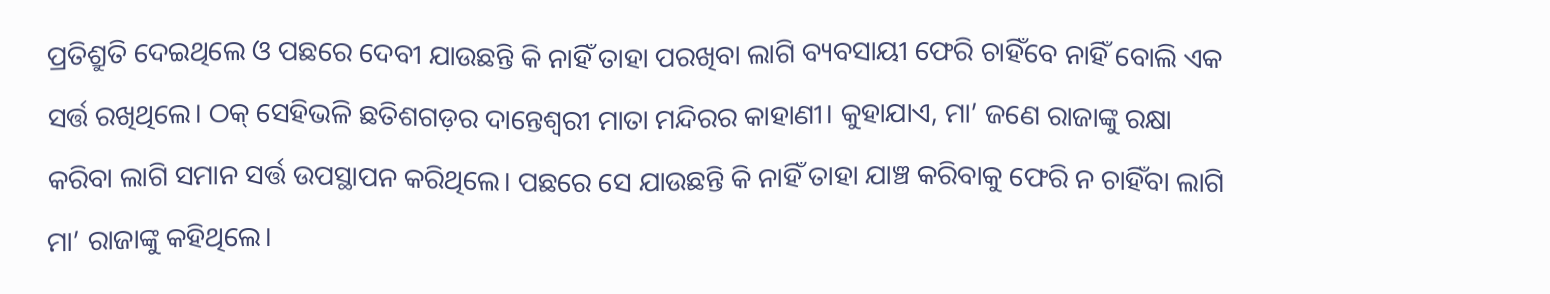ପ୍ରତିଶ୍ରୁତି ଦେଇଥିଲେ ଓ ପଛରେ ଦେବୀ ଯାଉଛନ୍ତି କି ନାହିଁ ତାହା ପରଖିବା ଲାଗି ବ୍ୟବସାୟୀ ଫେରି ଚାହିଁବେ ନାହିଁ ବୋଲି ଏକ ସର୍ତ୍ତ ରଖିଥିଲେ। ଠକ୍‌ ସେହିଭଳି ଛତିଶଗଡ଼ର ଦାନ୍ତେଶ୍ୱରୀ ମାତା ମନ୍ଦିରର କାହାଣୀ। କୁହାଯାଏ, ମା’ ଜଣେ ରାଜାଙ୍କୁ ରକ୍ଷା କରିବା ଲାଗି ସମାନ ସର୍ତ୍ତ ଉପସ୍ଥାପନ କରିଥିଲେ। ପଛରେ ସେ ଯାଉଛନ୍ତି କି ନାହିଁ ତାହା ଯାଞ୍ଚ କରିବାକୁ ଫେରି ନ ଚାହିଁବା ଲାଗି ମା’ ରାଜାଙ୍କୁ କହିଥିଲେ।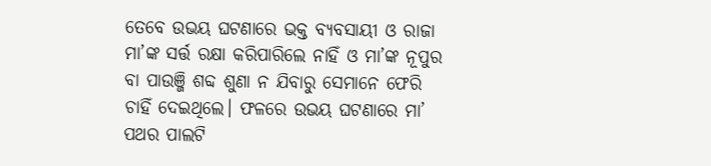ତେବେ ଉଭୟ ଘଟଣାରେ ଭକ୍ତ ବ୍ୟବସାୟୀ ଓ ରାଜା ମା’ଙ୍କ ସର୍ତ୍ତ ରକ୍ଷା କରିପାରିଲେ ନାହିଁ ଓ ମା’ଙ୍କ ନୂପୁର ବା ପାଉଞ୍ଜି ଶବ୍ଦ ଶୁଣା ନ ଯିବାରୁ ସେମାନେ ଫେରି ଚାହିଁ ଦେଇଥିଲେ। ଫଳରେ ଉଭୟ ଘଟଣାରେ ମା’ ପଥର ପାଲଟି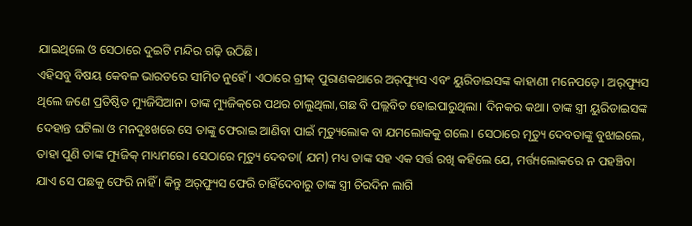ଯାଇଥିଲେ ଓ ସେଠାରେ ଦୁଇଟି ମନ୍ଦିର ଗଢ଼ି ଉଠିଛି।
ଏହିସବୁ ବିଷୟ କେବଳ ଭାରତରେ ସୀମିତ ନୁହେଁ। ଏଠାରେ ଗ୍ରୀକ୍‌ ପୁରାଣକଥାରେ ଅର୍‌ଫ୍ୟୁସ ଏବଂ ୟୁରିଡାଇସଙ୍କ କାହାଣୀ ମନେପଡ଼େ। ଅର୍‌ଫ୍ୟୁସ ଥିଲେ ଜଣେ ପ୍ରତିଷ୍ଠିତ ମ୍ୟୁଜିସିଆନ। ତାଙ୍କ ମ୍ୟୁଜିକ୍‌ରେ ପଥର ଚାଲୁଥିଲା,ଗଛ ବି ପଲ୍ଲବିତ ହୋଇପାରୁଥିଲା। ଦିନକର କଥା। ତାଙ୍କ ସ୍ତ୍ରୀ ୟୁରିଡାଇସଙ୍କ ଦେହାନ୍ତ ଘଟିଲା ଓ ମନଦୁଃଖରେ ସେ ତାଙ୍କୁ ଫେରାଇ ଆଣିବା ପାଇଁ ମୃତ୍ୟୁଲୋକ ବା ଯମଲୋକକୁ ଗଲେ। ସେଠାରେ ମୃତ୍ୟୁ ଦେବତାଙ୍କୁ ବୁଝାଇଲେ, ତାହା ପୁଣି ତାଙ୍କ ମ୍ୟୁଜିକ୍‌ ମାଧ୍ୟମରେ। ସେଠାରେ ମୃତ୍ୟୁ ଦେବତା( ଯମ) ମଧ୍ୟ ତାଙ୍କ ସହ ଏକ ସର୍ତ୍ତ ରଖି କହିଲେ ଯେ, ମର୍ତ୍ତ୍ୟଲୋକରେ ନ ପହଞ୍ଚିବା ଯାଏ ସେ ପଛକୁ ଫେରି ନାହିଁ । କିନ୍ତୁ ଅର୍‌ଫ୍ୟୁସ ଫେରି ଚାହିଁଦେବାରୁ ତାଙ୍କ ସ୍ତ୍ରୀ ଚିରଦିନ ଲାଗି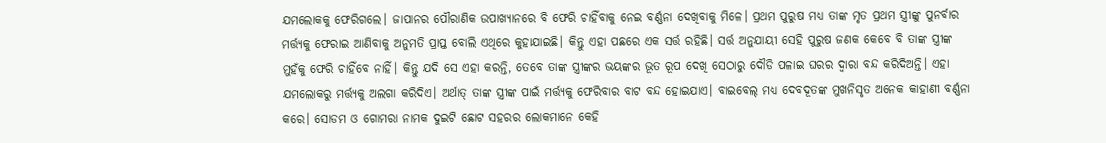ଯମଲୋକକୁ ଫେରିଗଲେ। ଜାପାନର ପୌରାଣିକ ଉପାଖ୍ୟାନରେ ବି ଫେରି ଚାହିଁବାକୁ ନେଇ ବର୍ଣ୍ଣନା ଦେଖିବାକୁ ମିଳେ। ପ୍ରଥମ ପୁରୁଷ ମଧ୍ୟ ତାଙ୍କ ମୃତ ପ୍ରଥମ ସ୍ତ୍ରୀଙ୍କୁ ପୁନର୍ବାର ମର୍ତ୍ତ୍ୟକୁ ଫେରାଇ ଆଣିବାକୁ ଅନୁମତି ପ୍ରାପ୍ତ ବୋଲି ଏଥିରେ କୁହାଯାଇଛି। କିନ୍ତୁ ଏହା ପଛରେ ଏକ ସର୍ତ୍ତ ରହିଛି। ସର୍ତ୍ତ ଅନୁଯାୟୀ ସେହି ପୁରୁଷ ଜଣକ କେବେ ବି ତାଙ୍କ ସ୍ତ୍ରୀଙ୍କ ମୁହଁକୁ ଫେରି ଚାହିଁବେ ନାହିଁ। କିନ୍ତୁ ଯଦି ସେ ଏହା କରନ୍ତି, ତେବେ ତାଙ୍କ ସ୍ତ୍ରୀଙ୍କର ଭୟଙ୍କର ଭୂତ ରୂପ ଦେଖି ସେଠାରୁ ଦୌଡି ପଳାଇ ଘରର ଦ୍ୱାରା ବନ୍ଦ କରିଦିଅନ୍ତି। ଏହା ଯମଲୋକରୁ ମର୍ତ୍ତ୍ୟକୁ ଅଲଗା କରିଦିଏ। ଅର୍ଥାତ୍‌ ତାଙ୍କ ସ୍ତ୍ରୀଙ୍କ ପାଇଁ ମର୍ତ୍ତ୍ୟକୁ ଫେରିବାର ବାଟ ବନ୍ଦ ହୋଇଯାଏ। ବାଇବେଲ୍‌ ମଧ୍ୟ ଦେବଦୂତଙ୍କ ମୁଖନିସୃତ ଅନେକ କାହାଣୀ ବର୍ଣ୍ଣନା କରେ। ସୋଡମ ଓ ଗୋମରା ନାମକ ଦୁଇଟି ଛୋଟ ସହରର ଲୋକମାନେ କେହି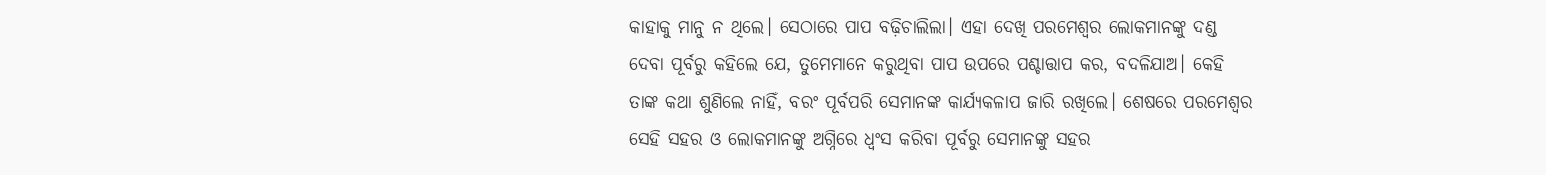କାହାକୁ ମାନୁ ନ ଥିଲେ। ସେଠାରେ ପାପ ବଢ଼ିଚାଲିଲା। ଏହା ଦେଖି ପରମେଶ୍ୱର ଲୋକମାନଙ୍କୁ ଦଣ୍ଡ ଦେବା ପୂର୍ବରୁ କହିଲେ ଯେ, ତୁମେମାନେ କରୁଥିବା ପାପ ଉପରେ ପଶ୍ଚାତ୍ତାପ କର, ବଦଳିଯାଅ। କେହି ତାଙ୍କ କଥା ଶୁଣିଲେ ନାହିଁ, ବରଂ ପୂର୍ବପରି ସେମାନଙ୍କ କାର୍ଯ୍ୟକଳାପ ଜାରି ରଖିଲେ। ଶେଷରେ ପରମେଶ୍ୱର ସେହି ସହର ଓ ଲୋକମାନଙ୍କୁ ଅଗ୍ନିରେ ଧ୍ୱଂସ କରିବା ପୂର୍ବରୁ ସେମାନଙ୍କୁ ସହର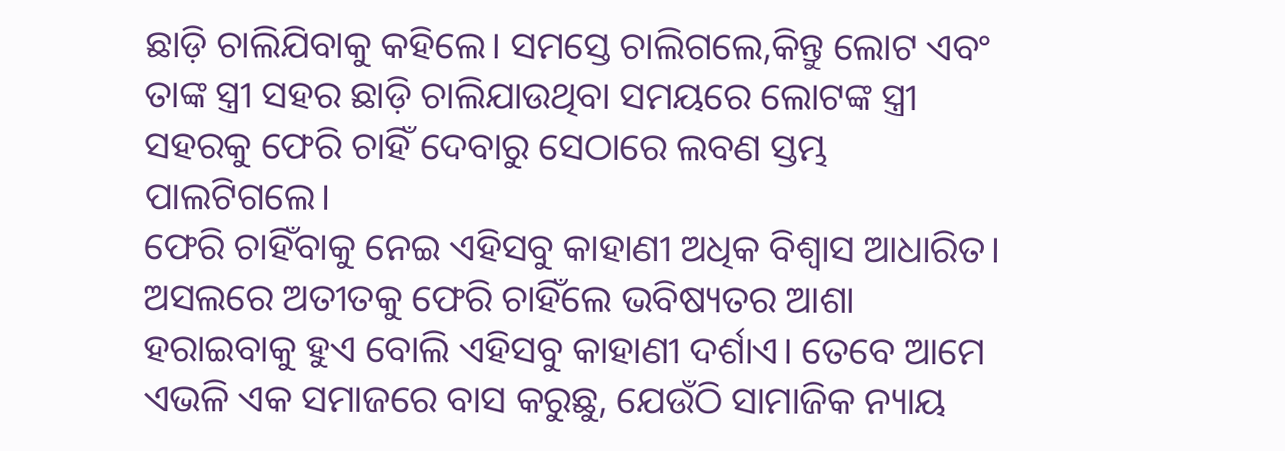ଛାଡ଼ି ଚାଲିଯିବାକୁ କହିଲେ। ସମସ୍ତେ ଚାଲିଗଲେ,କିନ୍ତୁ ଲୋଟ ଏବଂ ତାଙ୍କ ସ୍ତ୍ରୀ ସହର ଛାଡ଼ି ଚାଲିଯାଉଥିବା ସମୟରେ ଲୋଟଙ୍କ ସ୍ତ୍ରୀ ସହରକୁ ଫେରି ଚାହିଁ ଦେବାରୁ ସେଠାରେ ଲବଣ ସ୍ତମ୍ଭ ପାଲଟିଗଲେ।
ଫେରି ଚାହିଁବାକୁ ନେଇ ଏହିସବୁ କାହାଣୀ ଅଧିକ ବିଶ୍ୱାସ ଆଧାରିତ। ଅସଲରେ ଅତୀତକୁ ଫେରି ଚାହିଁଲେ ଭବିଷ୍ୟତର ଆଶା ହରାଇବାକୁ ହୁଏ ବୋଲି ଏହିସବୁ କାହାଣୀ ଦର୍ଶାଏ। ତେବେ ଆମେ ଏଭଳି ଏକ ସମାଜରେ ବାସ କରୁଛୁ, ଯେଉଁଠି ସାମାଜିକ ନ୍ୟାୟ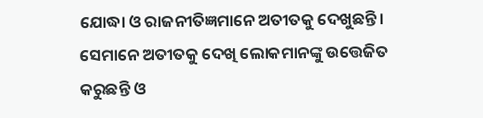ଯୋଦ୍ଧା ଓ ରାଜନୀତିଜ୍ଞମାନେ ଅତୀତକୁ ଦେଖୁଛନ୍ତି। ସେମାନେ ଅତୀତକୁ ଦେଖି ଲୋକମାନଙ୍କୁ ଉତ୍ତେଜିତ କରୁଛନ୍ତି ଓ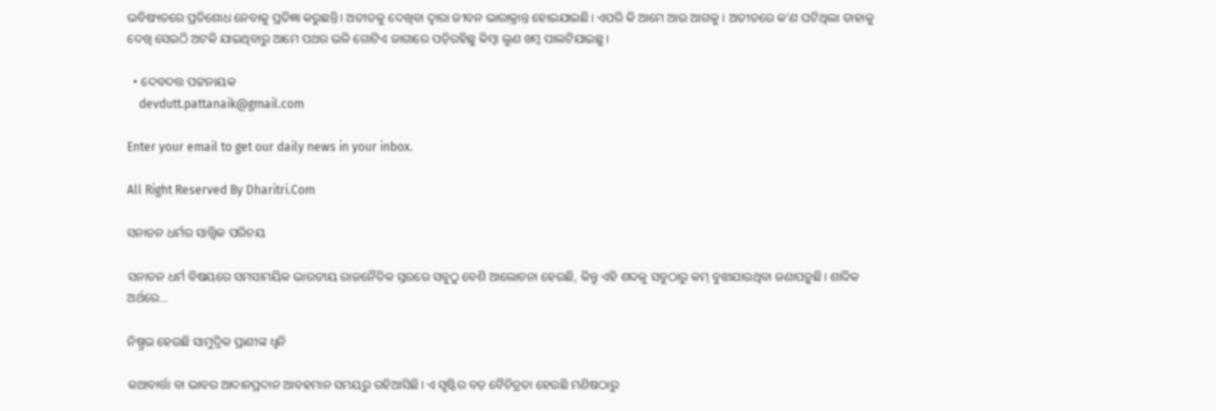ଭବିଷ୍ୟତରେ ପ୍ରତିଶୋଧ ନେବାକୁ ପ୍ରତିଜ୍ଞା କରୁଛନ୍ତି। ଅତୀତକୁ ଦେଖିବା ଦ୍ୱାରା ଜୀବନ ଭାରାକ୍ରାନ୍ତ ହୋଇଯାଇଛି। ଏପରି କି ଆମେ ଆଉ ଆଗକୁ । ଅତୀତରେ କ’ଣ ଘଟିଥିଲା ତାହାକୁ ଦେଖି ସେଇଠି ଅଟକି ଯାଇଥିବାରୁ ଆମେ ପଥର ଭଳି ଗୋଟିଏ ଜାଗାରେ ପଡ଼ିରହିଛୁ କିମ୍ବା ଲୁଣ ଖମ୍ବ ପାଲଟିଯାଇଛୁ।

  • ଦେବଦତ୍ତ ପଟ୍ଟନାୟକ
    devdutt.pattanaik@gmail.com

Enter your email to get our daily news in your inbox.

All Right Reserved By Dharitri.Com

ସନାତନ ଧର୍ମର ସାତ୍ତ୍ୱିକ ପରିଚୟ

ସନାତନ ଧର୍ମ ବିଷୟରେ ସମସାମୟିକ ଭାରତୀୟ ରାଜନୈତିକ ସ୍ତରରେ ସବୁଠୁ ବେଶି ଆଲୋଚନା ହେଉଛି, କିନ୍ତୁ ଏହି ଶବ୍ଦକୁ ସବୁଠାରୁ କମ୍‌ ବୁଝାଯାଉଥିବା ଜଣାପଡ଼ୁଛି। ଶାବ୍ଦିକ ଅର୍ଥରେ…

ନିଷ୍ପ୍ରଭ ହେଉଛି ସାମୁଦ୍ରିକ ପ୍ରାଣୀଙ୍କ ଧ୍ୱନି

କଥାବାର୍ତ୍ତା ବା ଭାବର ଆଦାନପ୍ରଦାନ ଆବହମାନ ସମୟରୁ ରହିଆସିଛି। ଏ ସୃଷ୍ଟିର ବଡ଼ ବୈଚିତ୍ରତା ହେଉଛି ମଣିଷଠାରୁ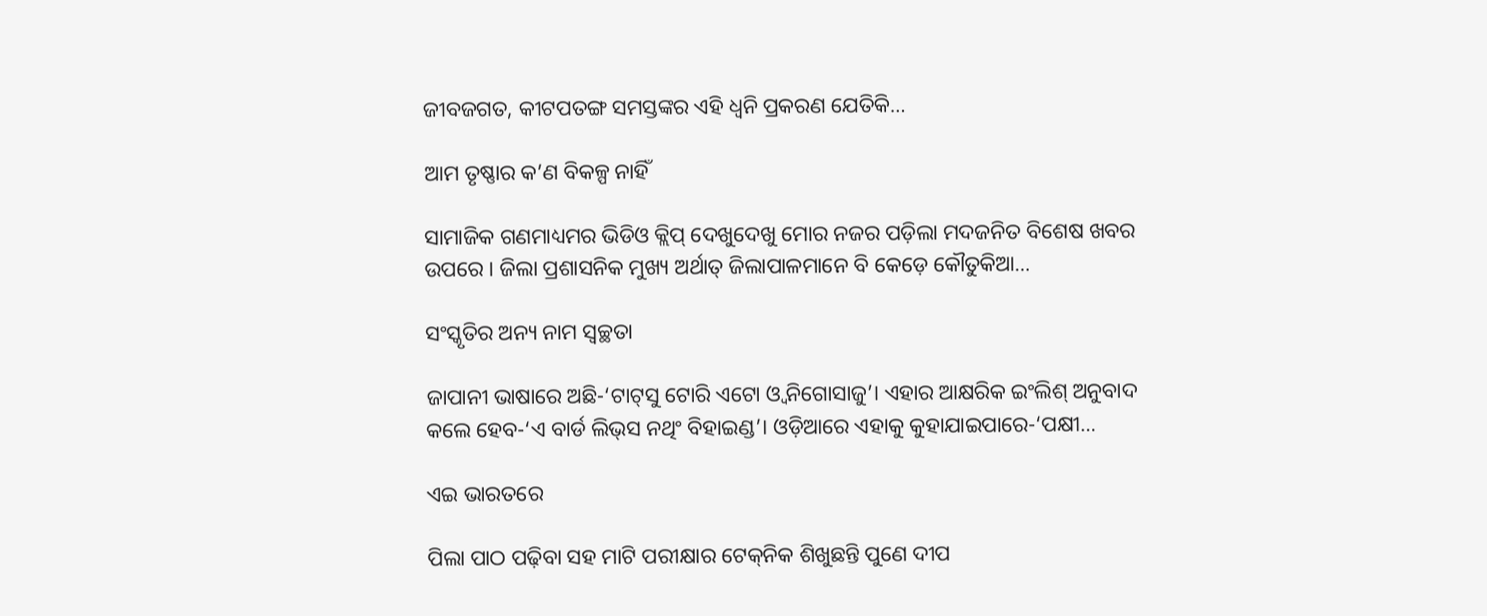ଜୀବଜଗତ, କୀଟପତଙ୍ଗ ସମସ୍ତଙ୍କର ଏହି ଧ୍ୱନି ପ୍ରକରଣ ଯେତିକି…

ଆମ ତୃଷ୍ଣାର କ’ଣ ବିକଳ୍ପ ନାହିଁ

ସାମାଜିକ ଗଣମାଧ୍ୟମର ଭିଡିଓ କ୍ଲିପ୍‌ ଦେଖୁଦେଖୁ ମୋର ନଜର ପଡ଼ିଲା ମଦଜନିତ ବିଶେଷ ଖବର ଉପରେ। ଜିଲା ପ୍ରଶାସନିକ ମୁଖ୍ୟ ଅର୍ଥାତ୍‌ ଜିଲାପାଳମାନେ ବି କେଡ଼େ କୌତୁକିଆ…

ସଂସ୍କୃତିର ଅନ୍ୟ ନାମ ସ୍ବଚ୍ଛତା

ଜାପାନୀ ଭାଷାରେ ଅଛି-‘ଟାଟ୍‌ସୁ ଟୋରି ଏଟୋ ଓ୍ବ ନିଗୋସାଜୁ’। ଏହାର ଆକ୍ଷରିକ ଇଂଲିଶ୍‌ ଅନୁବାଦ କଲେ ହେବ-‘ଏ ବାର୍ଡ ଲିଭ୍‌ସ ନଥିଂ ବିହାଇଣ୍ଡ’। ଓଡ଼ିଆରେ ଏହାକୁ କୁହାଯାଇପାରେ-‘ପକ୍ଷୀ…

ଏଇ ଭାରତରେ

ପିଲା ପାଠ ପଢ଼ିବା ସହ ମାଟି ପରୀକ୍ଷାର ଟେକ୍‌ନିକ ଶିଖୁଛନ୍ତି ପୁଣେ ଦୀପ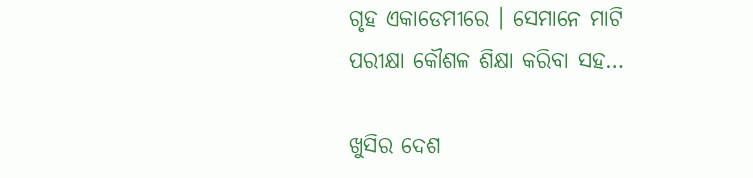ଗୃହ ଏକାଡେମୀରେ । ସେମାନେ ମାଟି ପରୀକ୍ଷା କୌଶଳ ଶିକ୍ଷା କରିବା ସହ…

ଖୁସିର ଦେଶ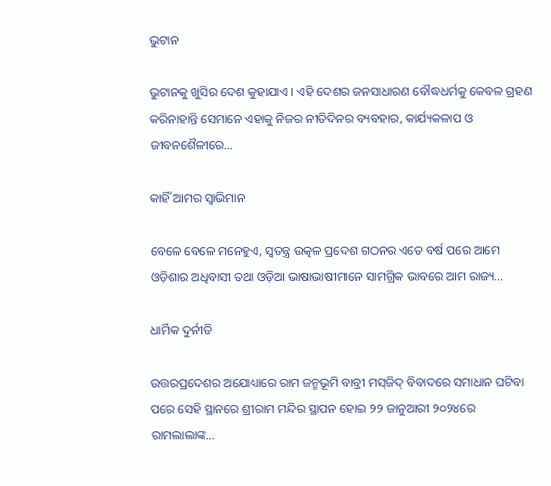ଭୁଟାନ

ଭୁଟାନକୁ ଖୁସିର ଦେଶ କୁହାଯାଏ । ଏହି ଦେଶର ଜନସାଧାରଣ ବୌଦ୍ଧଧର୍ମକୁ କେବଳ ଗ୍ରହଣ କରିନାହାନ୍ତି ସେମାନେ ଏହାକୁ ନିଜର ନୀତିଦିନର ବ୍ୟବହାର, କାର୍ଯ୍ୟକଳାପ ଓ ଜୀବନଶୈଳୀରେ…

କାହିଁ ଆମର ସ୍ବାଭିମାନ

ବେଳେ ବେଳେ ମନେହୁଏ, ସ୍ବତନ୍ତ୍ର ଉତ୍କଳ ପ୍ରଦେଶ ଗଠନର ଏତେ ବର୍ଷ ପରେ ଆମେ ଓଡ଼ିଶାର ଅଧିବାସୀ ତଥା ଓଡ଼ିଆ ଭାଷାଭାଷୀମାନେ ସାମଗ୍ରିକ ଭାବରେ ଆମ ରାଜ୍ୟ…

ଧାର୍ମିକ ଦୁର୍ନୀତି

ଉତ୍ତରପ୍ରଦେଶର ଅଯୋଧ୍ୟାରେ ରାମ ଜନ୍ମଭୂମି ବାବ୍ରୀ ମସ୍‌ଜିଦ୍‌ ବିବାଦରେ ସମାଧାନ ଘଟିବା ପରେ ସେହି ସ୍ଥାନରେ ଶ୍ରୀରାମ ମନ୍ଦିର ସ୍ଥାପନ ହୋଇ ୨୨ ଜାନୁଆରୀ ୨୦୨୪ରେ ରାମଲାଲାଙ୍କ…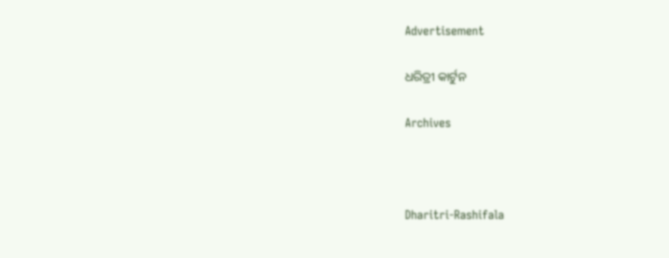Advertisement

ଧରିତ୍ରୀ କାର୍ଟୁନ

Archives



Dharitri-Rashifala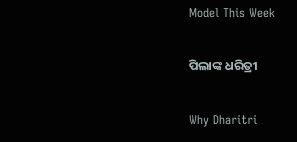Model This Week

ପିଲାଙ୍କ ଧରିତ୍ରୀ

Why Dharitri